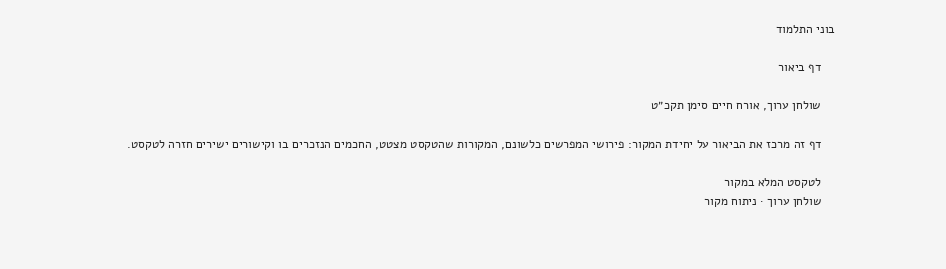בוני התלמוד

    דף ביאור

    שולחן ערוך, אורח חיים סימן תקכ״ט

    דף זה מרכז את הביאור על יחידת המקור: פירושי המפרשים כלשונם, המקורות שהטקסט מצטט, החכמים הנזכרים בו וקישורים ישירים חזרה לטקסט.

    לטקסט המלא במקור
    שולחן ערוך · ניתוח מקור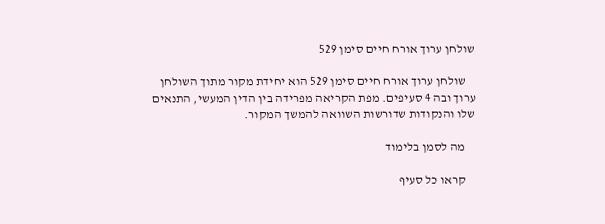שולחן ערוך אורח חיים סימן 529

    שולחן ערוך אורח חיים סימן 529 הוא יחידת מקור מתוך השולחן ערוך ובה 4 סעיפים. מפת הקריאה מפרידה בין הדין המעשי, התנאים שלו והנקודות שדורשות השוואה להמשך המקור.

    מה לסמן בלימוד

    קראו כל סעיף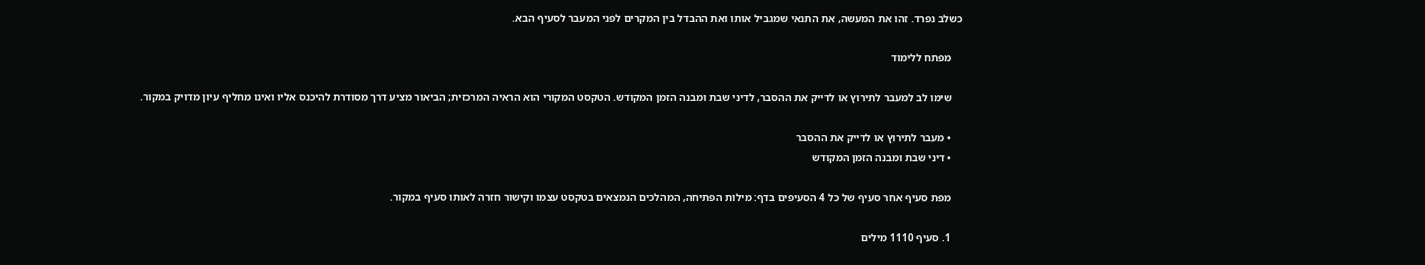כשלב נפרד. זהו את המעשה, את התנאי שמגביל אותו ואת ההבדל בין המקרים לפני המעבר לסעיף הבא.

    מפתח ללימוד

    שימו לב למעבר לתירוץ או לדייק את ההסבר, לדיני שבת ומבנה הזמן המקודש. הטקסט המקורי הוא הראיה המרכזית; הביאור מציע דרך מסודרת להיכנס אליו ואינו מחליף עיון מדויק במקור.

    • מעבר לתירוץ או לדייק את ההסבר
    • דיני שבת ומבנה הזמן המקודש

    מפת סעיף אחר סעיף של כל 4 הסעיפים בדף: מילות הפתיחה, המהלכים הנמצאים בטקסט עצמו וקישור חזרה לאותו סעיף במקור.

    1. סעיף 1110 מילים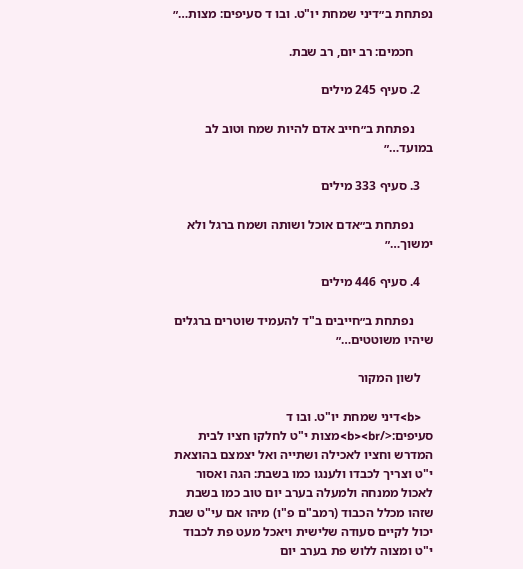נפתחת ב״דיני שמחת יו"ט. ובו ד סעיפים: מצות…״

      חכמים: רב יום, רב שבת.

    2. סעיף 245 מילים

      נפתחת ב״חייב אדם להיות שמח וטוב לב במועד…״

    3. סעיף 333 מילים

      נפתחת ב״אדם אוכל ושותה ושמח ברגל ולא ימשוך…״

    4. סעיף 446 מילים

      נפתחת ב״חייבים ב"ד להעמיד שוטרים ברגלים שיהיו משוטטים…״

    לשון המקור

    <b>דיני שמחת יו"ט. ובו ד סעיפים:</b><br>מצות י"ט לחלקו חציו לבית המדרש וחציו לאכילה ושתייה ואל יצמצם בהוצאת י"ט וצריך לכבדו ולענגו כמו בשבת: הגה ואסור לאכול ממנחה ולמעלה בערב יום טוב כמו בשבת שזהו מכלל הכבוד (רמב"ם פ"ו) מיהו אם עי"ט שבת יכול לקיים סעודה שלישית ויאכל מעט פת לכבוד י"ט ומצוה ללוש פת בערב יום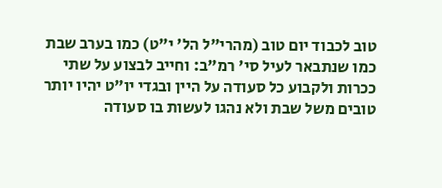טוב לכבוד יום טוב (מהרי"ל הל' י"ט) כמו בערב שבת כמו שנתבאר לעיל סי' רמ"ב: וחייב לבצוע על שתי ככרות ולקבוע כל סעודה על היין ובגדי יו"ט יהיו יותר טובים משל שבת ולא נהגו לעשות בו סעודה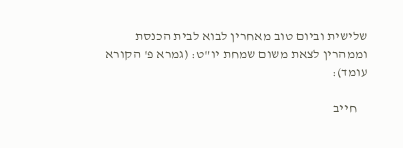שלישית וביום טוב מאחרין לבוא לבית הכנסת וממהרין לצאת משום שמחת יו"ט: (גמרא פ' הקורא עומד):

    חייב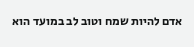אדם להיות שמח וטוב לב במועד הוא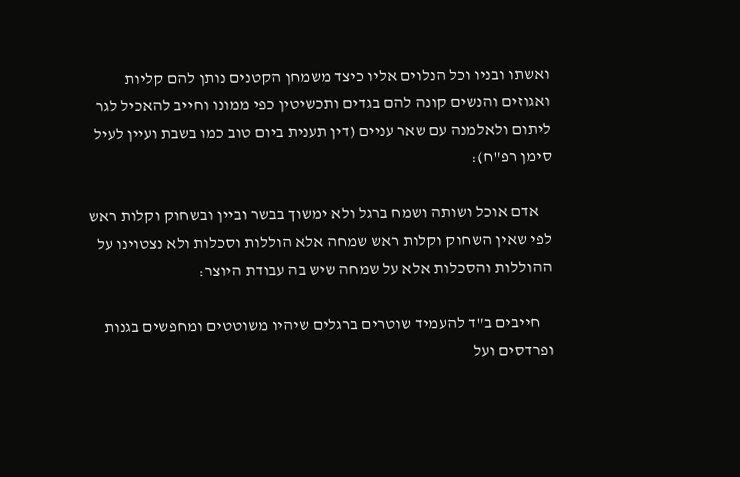ואשתו ובניו וכל הנלוים אליו כיצד משמחן הקטנים נותן להם קליות ואגוזים והנשים קונה להם בגדים ותכשיטין כפי ממונו וחייב להאכיל לגר ליתום ולאלמנה עם שאר עניים (דין תענית ביום טוב כמו בשבת ועיין לעיל סימן רפ"ח):

    אדם אוכל ושותה ושמח ברגל ולא ימשוך בבשר וביין ובשחוק וקלות ראש לפי שאין השחוק וקלות ראש שמחה אלא הוללות וסכלות ולא נצטוינו על ההוללות והסכלות אלא על שמחה שיש בה עבודת היוצר:

    חייבים ב"ד להעמיד שוטרים ברגלים שיהיו משוטטים ומחפשים בגנות ופרדסים ועל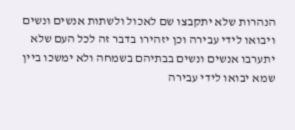הנהרות שלא יתקבצו שם לאכול ולשתות אנשים ונשים ויבואו לידי עבירה וכן יזהירו בדבר זה לכל העם שלא יתערבו אנשים ונשים בבתיהם בשמחה ולא ימשכו ביין שמא יבואו לידי עבירה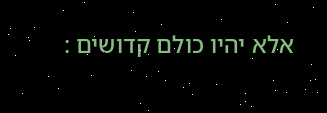אלא יהיו כולם קדושים :